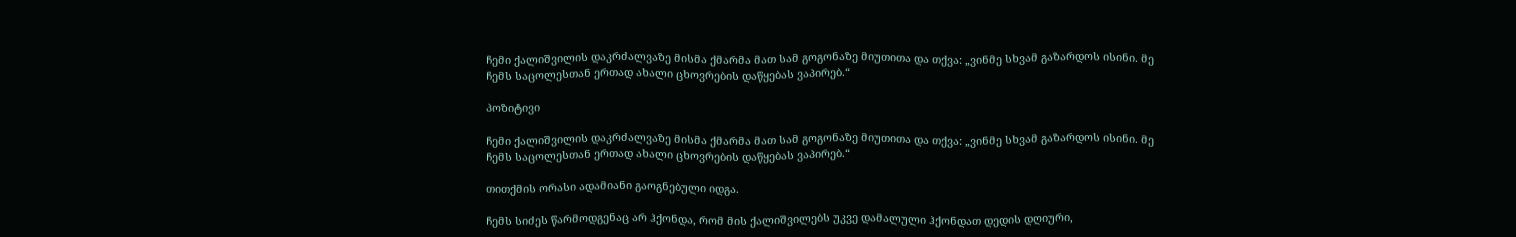ჩემი ქალიშვილის დაკრძალვაზე მისმა ქმარმა მათ სამ გოგონაზე მიუთითა და თქვა: „ვინმე სხვამ გაზარდოს ისინი. მე ჩემს საცოლესთან ერთად ახალი ცხოვრების დაწყებას ვაპირებ.“

პოზიტივი

ჩემი ქალიშვილის დაკრძალვაზე მისმა ქმარმა მათ სამ გოგონაზე მიუთითა და თქვა: „ვინმე სხვამ გაზარდოს ისინი. მე ჩემს საცოლესთან ერთად ახალი ცხოვრების დაწყებას ვაპირებ.“

თითქმის ორასი ადამიანი გაოგნებული იდგა.

ჩემს სიძეს წარმოდგენაც არ ჰქონდა, რომ მის ქალიშვილებს უკვე დამალული ჰქონდათ დედის დღიური,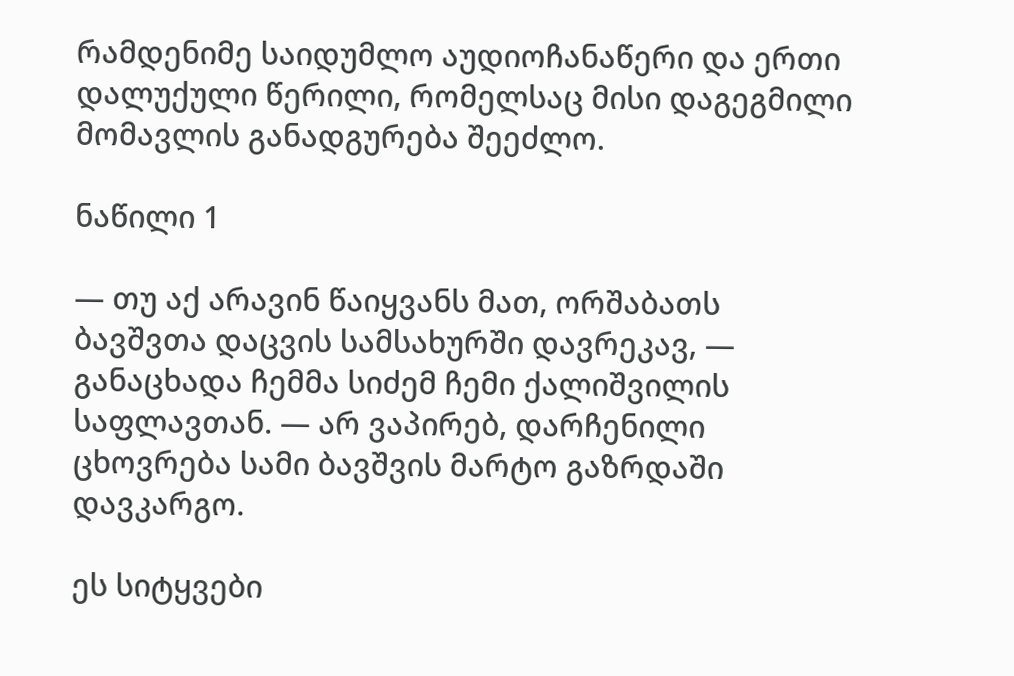რამდენიმე საიდუმლო აუდიოჩანაწერი და ერთი დალუქული წერილი, რომელსაც მისი დაგეგმილი მომავლის განადგურება შეეძლო.

ნაწილი 1

— თუ აქ არავინ წაიყვანს მათ, ორშაბათს ბავშვთა დაცვის სამსახურში დავრეკავ, — განაცხადა ჩემმა სიძემ ჩემი ქალიშვილის საფლავთან. — არ ვაპირებ, დარჩენილი ცხოვრება სამი ბავშვის მარტო გაზრდაში დავკარგო.

ეს სიტყვები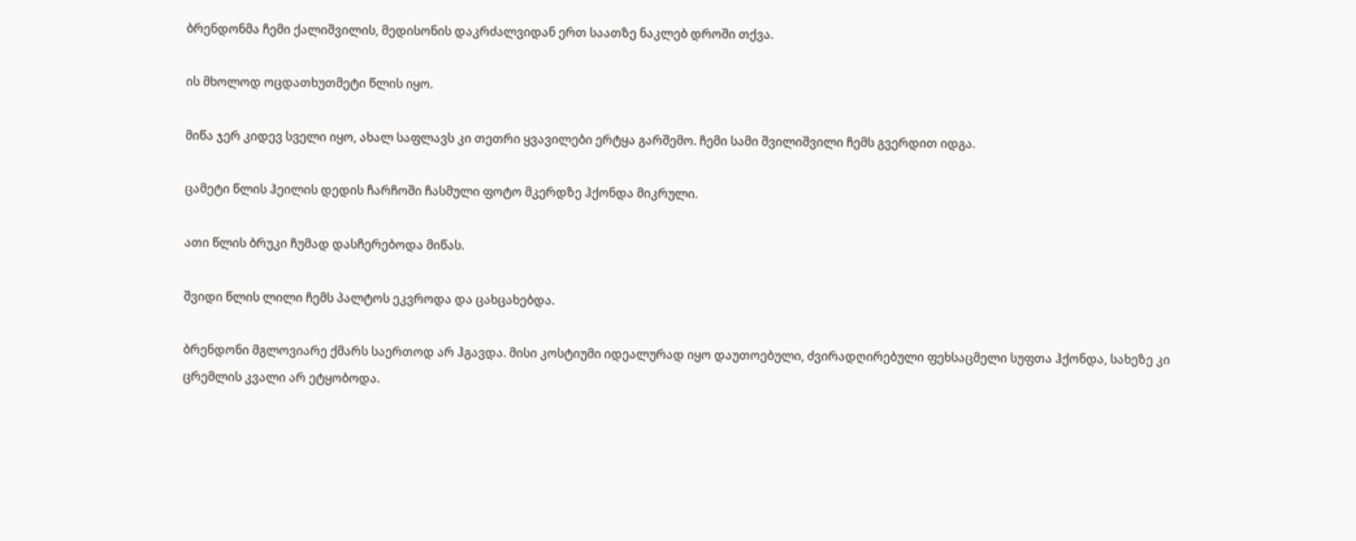ბრენდონმა ჩემი ქალიშვილის, მედისონის დაკრძალვიდან ერთ საათზე ნაკლებ დროში თქვა.

ის მხოლოდ ოცდათხუთმეტი წლის იყო.

მიწა ჯერ კიდევ სველი იყო, ახალ საფლავს კი თეთრი ყვავილები ერტყა გარშემო. ჩემი სამი შვილიშვილი ჩემს გვერდით იდგა.

ცამეტი წლის ჰეილის დედის ჩარჩოში ჩასმული ფოტო მკერდზე ჰქონდა მიკრული.

ათი წლის ბრუკი ჩუმად დასჩერებოდა მიწას.

შვიდი წლის ლილი ჩემს პალტოს ეკვროდა და ცახცახებდა.

ბრენდონი მგლოვიარე ქმარს საერთოდ არ ჰგავდა. მისი კოსტიუმი იდეალურად იყო დაუთოებული, ძვირადღირებული ფეხსაცმელი სუფთა ჰქონდა, სახეზე კი ცრემლის კვალი არ ეტყობოდა.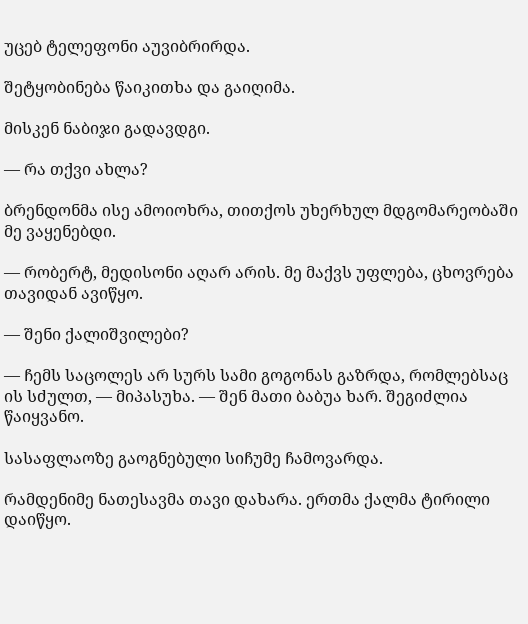უცებ ტელეფონი აუვიბრირდა.

შეტყობინება წაიკითხა და გაიღიმა.

მისკენ ნაბიჯი გადავდგი.

— რა თქვი ახლა?

ბრენდონმა ისე ამოიოხრა, თითქოს უხერხულ მდგომარეობაში მე ვაყენებდი.

— რობერტ, მედისონი აღარ არის. მე მაქვს უფლება, ცხოვრება თავიდან ავიწყო.

— შენი ქალიშვილები?

— ჩემს საცოლეს არ სურს სამი გოგონას გაზრდა, რომლებსაც ის სძულთ, — მიპასუხა. — შენ მათი ბაბუა ხარ. შეგიძლია წაიყვანო.

სასაფლაოზე გაოგნებული სიჩუმე ჩამოვარდა.

რამდენიმე ნათესავმა თავი დახარა. ერთმა ქალმა ტირილი დაიწყო.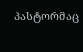პასტორმაც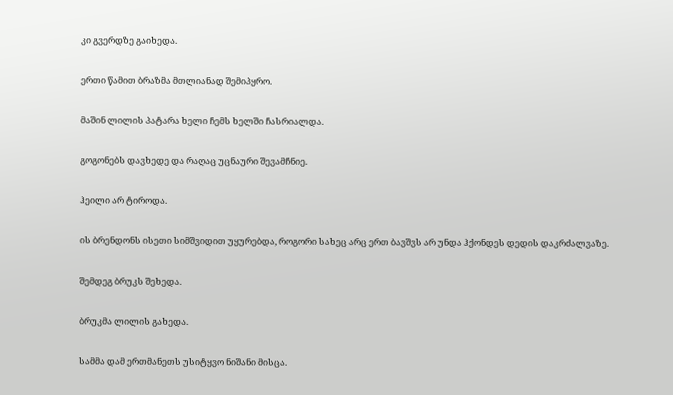კი გვერდზე გაიხედა.

ერთი წამით ბრაზმა მთლიანად შემიპყრო.

მაშინ ლილის პატარა ხელი ჩემს ხელში ჩასრიალდა.

გოგონებს დავხედე და რაღაც უცნაური შევამჩნიე.

ჰეილი არ ტიროდა.

ის ბრენდონს ისეთი სიმშვიდით უყურებდა, როგორი სახეც არც ერთ ბავშვს არ უნდა ჰქონდეს დედის დაკრძალვაზე.

შემდეგ ბრუკს შეხედა.

ბრუკმა ლილის გახედა.

სამმა დამ ერთმანეთს უსიტყვო ნიშანი მისცა.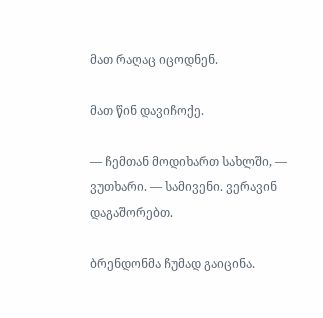მათ რაღაც იცოდნენ.

მათ წინ დავიჩოქე.

— ჩემთან მოდიხართ სახლში, — ვუთხარი. — სამივენი. ვერავინ დაგაშორებთ.

ბრენდონმა ჩუმად გაიცინა.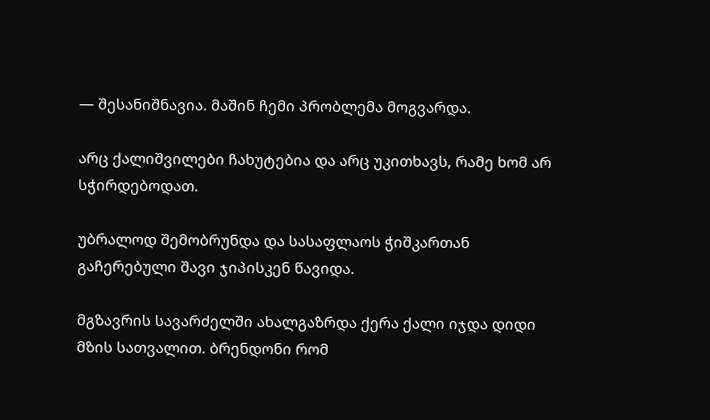— შესანიშნავია. მაშინ ჩემი პრობლემა მოგვარდა.

არც ქალიშვილები ჩახუტებია და არც უკითხავს, რამე ხომ არ სჭირდებოდათ.

უბრალოდ შემობრუნდა და სასაფლაოს ჭიშკართან გაჩერებული შავი ჯიპისკენ წავიდა.

მგზავრის სავარძელში ახალგაზრდა ქერა ქალი იჯდა დიდი მზის სათვალით. ბრენდონი რომ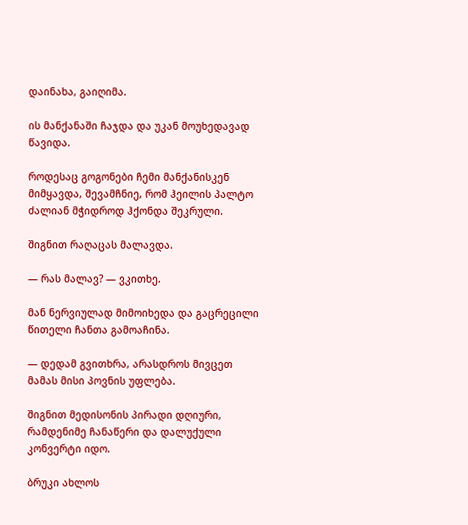დაინახა, გაიღიმა.

ის მანქანაში ჩაჯდა და უკან მოუხედავად წავიდა.

როდესაც გოგონები ჩემი მანქანისკენ მიმყავდა, შევამჩნიე, რომ ჰეილის პალტო ძალიან მჭიდროდ ჰქონდა შეკრული.

შიგნით რაღაცას მალავდა.

— რას მალავ? — ვკითხე.

მან ნერვიულად მიმოიხედა და გაცრეცილი წითელი ჩანთა გამოაჩინა.

— დედამ გვითხრა, არასდროს მივცეთ მამას მისი პოვნის უფლება.

შიგნით მედისონის პირადი დღიური, რამდენიმე ჩანაწერი და დალუქული კონვერტი იდო.

ბრუკი ახლოს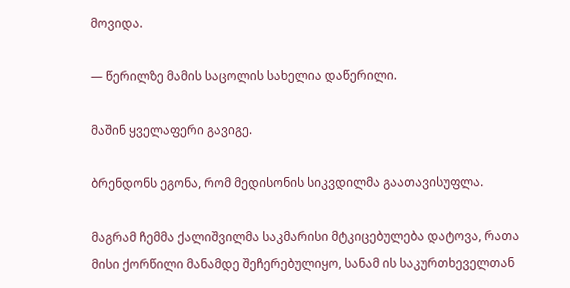მოვიდა.

— წერილზე მამის საცოლის სახელია დაწერილი.

მაშინ ყველაფერი გავიგე.

ბრენდონს ეგონა, რომ მედისონის სიკვდილმა გაათავისუფლა.

მაგრამ ჩემმა ქალიშვილმა საკმარისი მტკიცებულება დატოვა, რათა მისი ქორწილი მანამდე შეჩერებულიყო, სანამ ის საკურთხეველთან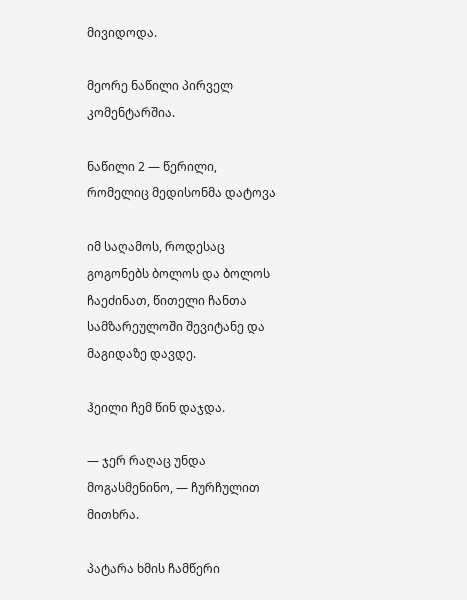მივიდოდა.

მეორე ნაწილი პირველ კომენტარშია.

ნაწილი 2 — წერილი, რომელიც მედისონმა დატოვა

იმ საღამოს, როდესაც გოგონებს ბოლოს და ბოლოს ჩაეძინათ, წითელი ჩანთა სამზარეულოში შევიტანე და მაგიდაზე დავდე.

ჰეილი ჩემ წინ დაჯდა.

— ჯერ რაღაც უნდა მოგასმენინო, — ჩურჩულით მითხრა.

პატარა ხმის ჩამწერი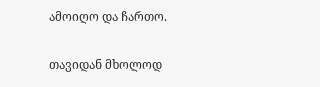ამოიღო და ჩართო.

თავიდან მხოლოდ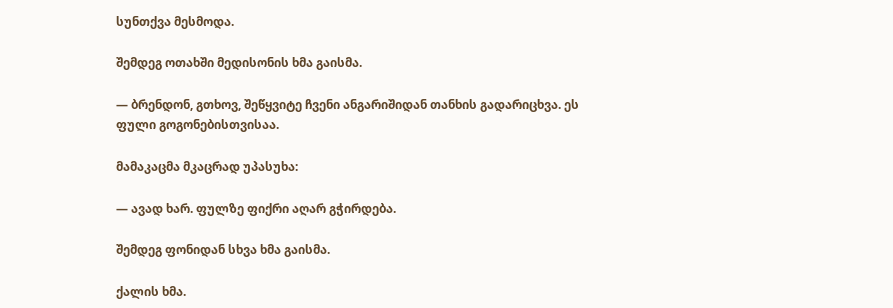სუნთქვა მესმოდა.

შემდეგ ოთახში მედისონის ხმა გაისმა.

— ბრენდონ, გთხოვ, შეწყვიტე ჩვენი ანგარიშიდან თანხის გადარიცხვა. ეს ფული გოგონებისთვისაა.

მამაკაცმა მკაცრად უპასუხა:

— ავად ხარ. ფულზე ფიქრი აღარ გჭირდება.

შემდეგ ფონიდან სხვა ხმა გაისმა.

ქალის ხმა.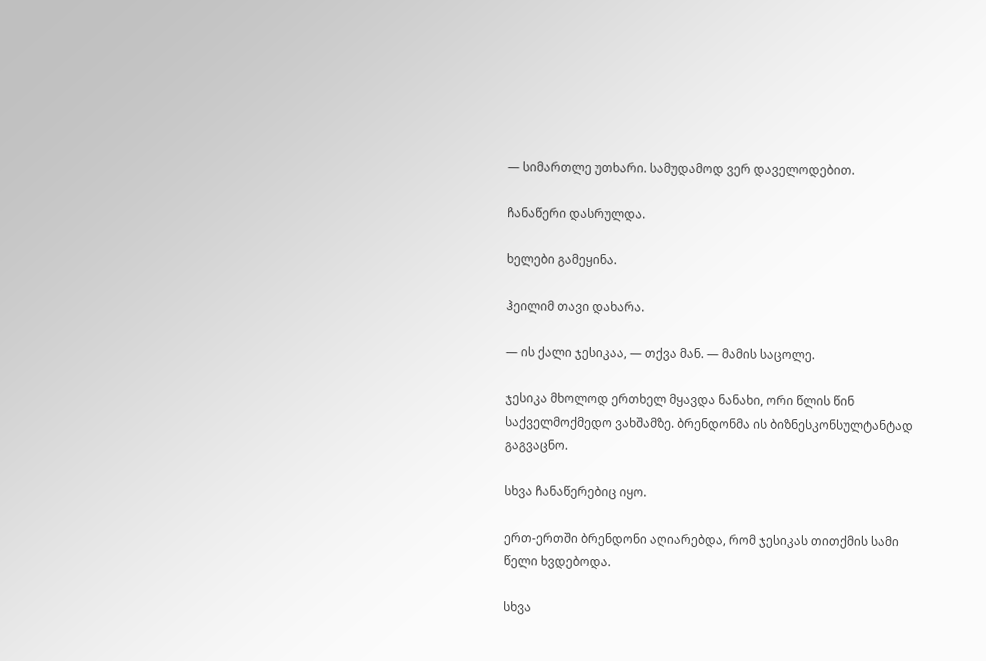— სიმართლე უთხარი. სამუდამოდ ვერ დაველოდებით.

ჩანაწერი დასრულდა.

ხელები გამეყინა.

ჰეილიმ თავი დახარა.

— ის ქალი ჯესიკაა, — თქვა მან. — მამის საცოლე.

ჯესიკა მხოლოდ ერთხელ მყავდა ნანახი, ორი წლის წინ საქველმოქმედო ვახშამზე. ბრენდონმა ის ბიზნესკონსულტანტად გაგვაცნო.

სხვა ჩანაწერებიც იყო.

ერთ-ერთში ბრენდონი აღიარებდა, რომ ჯესიკას თითქმის სამი წელი ხვდებოდა.

სხვა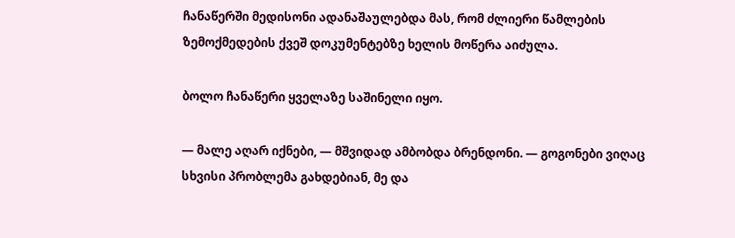ჩანაწერში მედისონი ადანაშაულებდა მას, რომ ძლიერი წამლების ზემოქმედების ქვეშ დოკუმენტებზე ხელის მოწერა აიძულა.

ბოლო ჩანაწერი ყველაზე საშინელი იყო.

— მალე აღარ იქნები, — მშვიდად ამბობდა ბრენდონი. — გოგონები ვიღაც სხვისი პრობლემა გახდებიან, მე და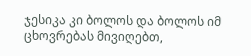ჯესიკა კი ბოლოს და ბოლოს იმ ცხოვრებას მივიღებთ,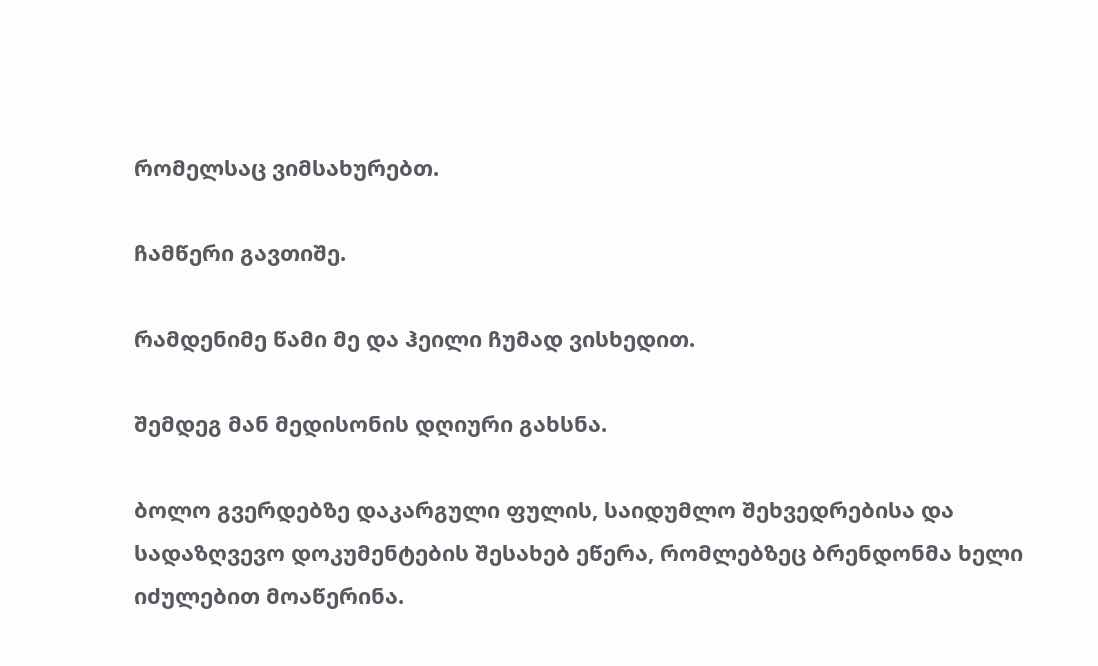რომელსაც ვიმსახურებთ.

ჩამწერი გავთიშე.

რამდენიმე წამი მე და ჰეილი ჩუმად ვისხედით.

შემდეგ მან მედისონის დღიური გახსნა.

ბოლო გვერდებზე დაკარგული ფულის, საიდუმლო შეხვედრებისა და სადაზღვევო დოკუმენტების შესახებ ეწერა, რომლებზეც ბრენდონმა ხელი იძულებით მოაწერინა.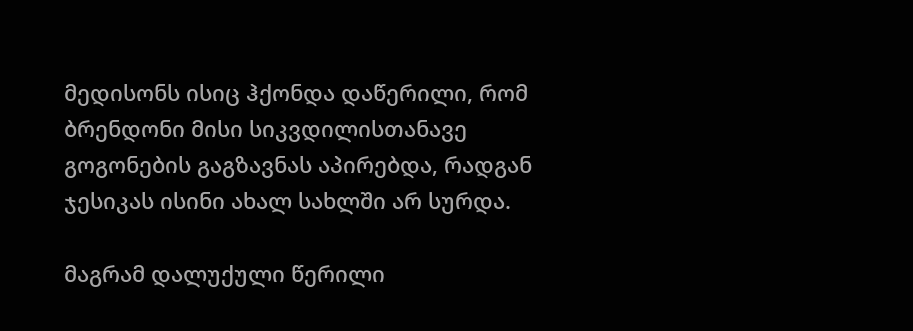მედისონს ისიც ჰქონდა დაწერილი, რომ ბრენდონი მისი სიკვდილისთანავე გოგონების გაგზავნას აპირებდა, რადგან ჯესიკას ისინი ახალ სახლში არ სურდა.

მაგრამ დალუქული წერილი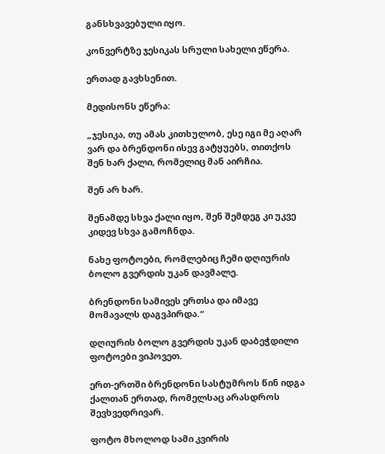განსხვავებული იყო.

კონვერტზე ჯესიკას სრული სახელი ეწერა.

ერთად გავხსენით.

მედისონს ეწერა:

„ჯესიკა, თუ ამას კითხულობ, ესე იგი მე აღარ ვარ და ბრენდონი ისევ გატყუებს, თითქოს შენ ხარ ქალი, რომელიც მან აირჩია.

შენ არ ხარ.

შენამდე სხვა ქალი იყო, შენ შემდეგ კი უკვე კიდევ სხვა გამოჩნდა.

ნახე ფოტოები, რომლებიც ჩემი დღიურის ბოლო გვერდის უკან დავმალე.

ბრენდონი სამივეს ერთსა და იმავე მომავალს დაგვპირდა.“

დღიურის ბოლო გვერდის უკან დაბეჭდილი ფოტოები ვიპოვეთ.

ერთ-ერთში ბრენდონი სასტუმროს წინ იდგა ქალთან ერთად, რომელსაც არასდროს შევხვედრივარ.

ფოტო მხოლოდ სამი კვირის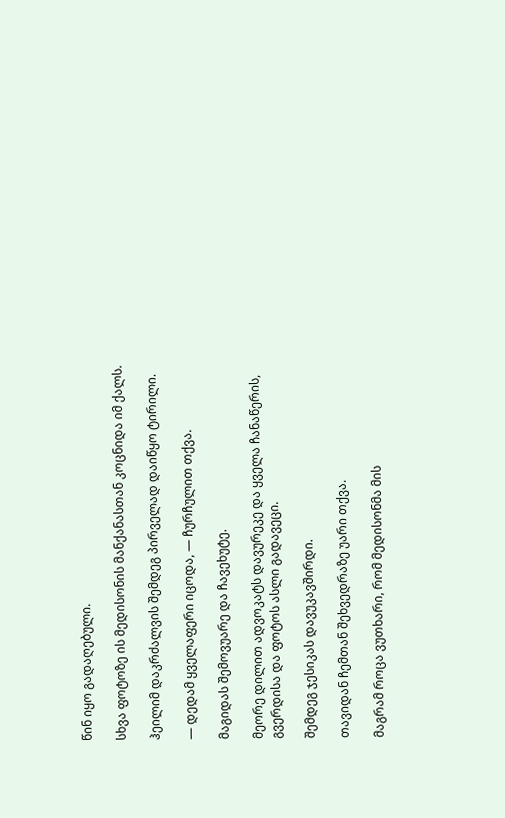წინ იყო გადაღებული.

სხვა ფოტოზე ის მედისონის მანქანასთან კოცნიდა იმ ქალს.

ჰეილიმ დაკრძალვის შემდეგ პირველად დაიწყო ტირილი.

— დედამ ყველაფერი იცოდა, — ჩურჩულით თქვა.

მაგიდას შემოვუარე და ჩავეხუტე.

მეორე დილით ადვოკატს დავურეკე და ყველა ჩანაწერის, გვერდისა და ფოტოს ასლი გადავეცი.

შემდეგ ჯესიკას დავუკავშირდი.

თავიდან ჩემთან შეხვედრაზე უარი თქვა.

მაგრამ როცა ვუთხარი, რომ მედისონმა მის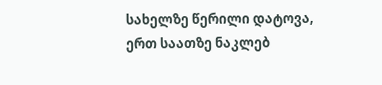სახელზე წერილი დატოვა, ერთ საათზე ნაკლებ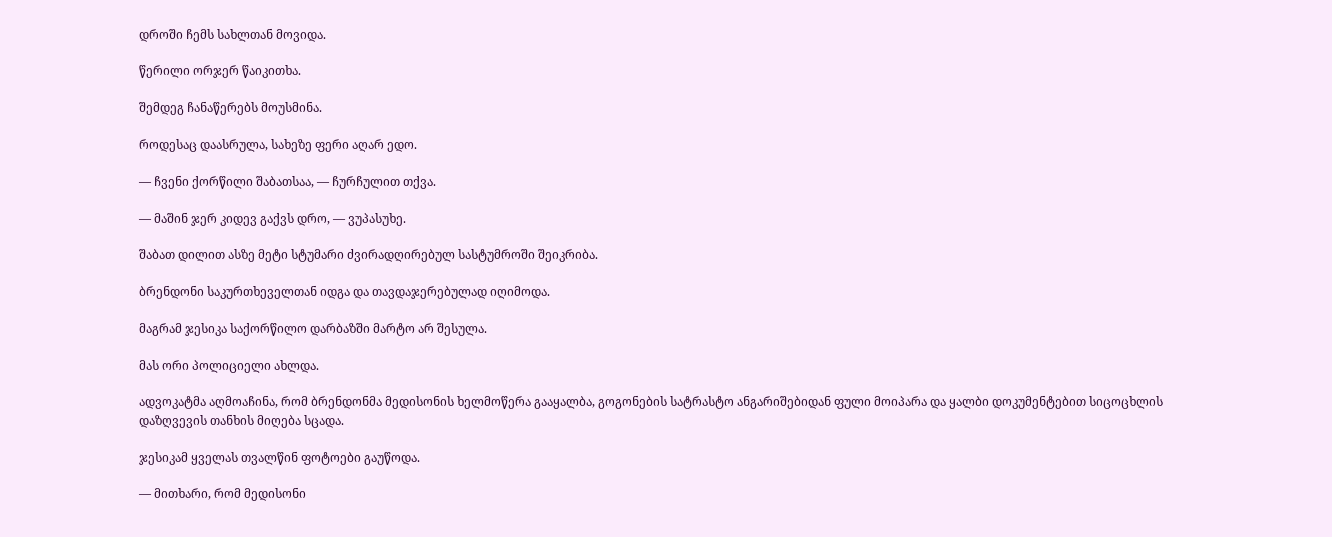დროში ჩემს სახლთან მოვიდა.

წერილი ორჯერ წაიკითხა.

შემდეგ ჩანაწერებს მოუსმინა.

როდესაც დაასრულა, სახეზე ფერი აღარ ედო.

— ჩვენი ქორწილი შაბათსაა, — ჩურჩულით თქვა.

— მაშინ ჯერ კიდევ გაქვს დრო, — ვუპასუხე.

შაბათ დილით ასზე მეტი სტუმარი ძვირადღირებულ სასტუმროში შეიკრიბა.

ბრენდონი საკურთხეველთან იდგა და თავდაჯერებულად იღიმოდა.

მაგრამ ჯესიკა საქორწილო დარბაზში მარტო არ შესულა.

მას ორი პოლიციელი ახლდა.

ადვოკატმა აღმოაჩინა, რომ ბრენდონმა მედისონის ხელმოწერა გააყალბა, გოგონების სატრასტო ანგარიშებიდან ფული მოიპარა და ყალბი დოკუმენტებით სიცოცხლის დაზღვევის თანხის მიღება სცადა.

ჯესიკამ ყველას თვალწინ ფოტოები გაუწოდა.

— მითხარი, რომ მედისონი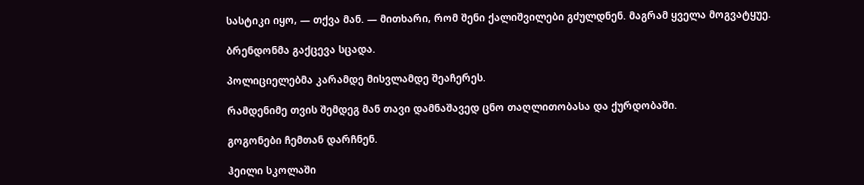სასტიკი იყო, — თქვა მან. — მითხარი, რომ შენი ქალიშვილები გძულდნენ. მაგრამ ყველა მოგვატყუე.

ბრენდონმა გაქცევა სცადა.

პოლიციელებმა კარამდე მისვლამდე შეაჩერეს.

რამდენიმე თვის შემდეგ მან თავი დამნაშავედ ცნო თაღლითობასა და ქურდობაში.

გოგონები ჩემთან დარჩნენ.

ჰეილი სკოლაში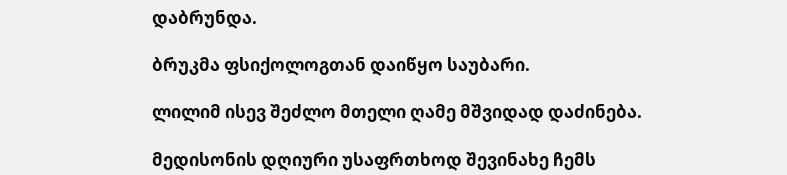დაბრუნდა.

ბრუკმა ფსიქოლოგთან დაიწყო საუბარი.

ლილიმ ისევ შეძლო მთელი ღამე მშვიდად დაძინება.

მედისონის დღიური უსაფრთხოდ შევინახე ჩემს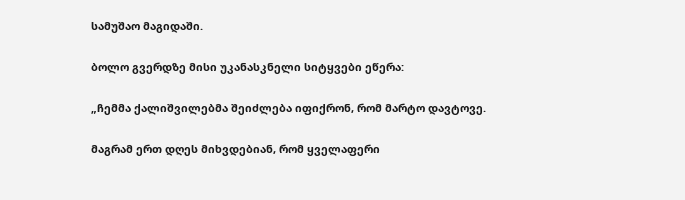სამუშაო მაგიდაში.

ბოლო გვერდზე მისი უკანასკნელი სიტყვები ეწერა:

„ჩემმა ქალიშვილებმა შეიძლება იფიქრონ, რომ მარტო დავტოვე.

მაგრამ ერთ დღეს მიხვდებიან, რომ ყველაფერი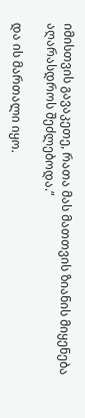იმისთვის გავაკეთე, რათა მას მათთვის ზიანის მიყენება აღარასდროს შეძლებოდა.“

და ის მართალი იყო.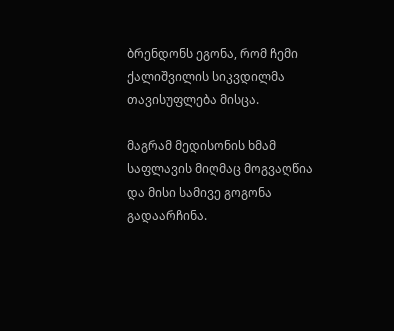ბრენდონს ეგონა, რომ ჩემი ქალიშვილის სიკვდილმა თავისუფლება მისცა.

მაგრამ მედისონის ხმამ საფლავის მიღმაც მოგვაღწია და მისი სამივე გოგონა გადაარჩინა.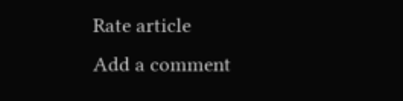Rate article
Add a comment